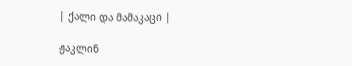| ქალი და მამაკაცი |

ჟაკლინ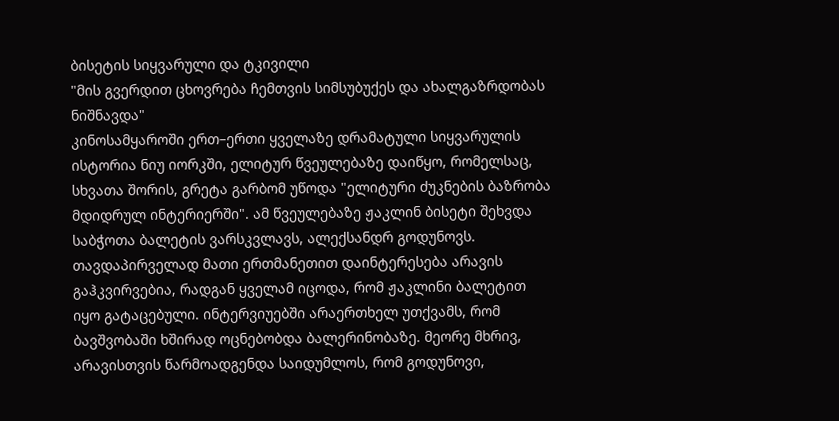ბისეტის სიყვარული და ტკივილი
"მის გვერდით ცხოვრება ჩემთვის სიმსუბუქეს და ახალგაზრდობას ნიშნავდა"
კინოსამყაროში ერთ–ერთი ყველაზე დრამატული სიყვარულის ისტორია ნიუ იორკში, ელიტურ წვეულებაზე დაიწყო, რომელსაც, სხვათა შორის, გრეტა გარბომ უწოდა "ელიტური ძუკნების ბაზრობა მდიდრულ ინტერიერში". ამ წვეულებაზე ჟაკლინ ბისეტი შეხვდა საბჭოთა ბალეტის ვარსკვლავს, ალექსანდრ გოდუნოვს.
თავდაპირველად მათი ერთმანეთით დაინტერესება არავის გაჰკვირვებია, რადგან ყველამ იცოდა, რომ ჟაკლინი ბალეტით იყო გატაცებული. ინტერვიუებში არაერთხელ უთქვამს, რომ ბავშვობაში ხშირად ოცნებობდა ბალერინობაზე. მეორე მხრივ, არავისთვის წარმოადგენდა საიდუმლოს, რომ გოდუნოვი,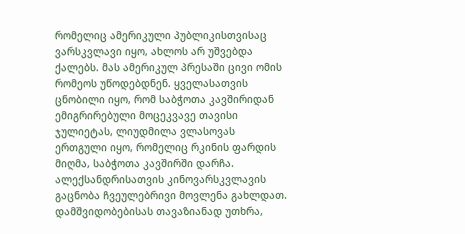რომელიც ამერიკული პუბლიკისთვისაც ვარსკვლავი იყო, ახლოს არ უშვებდა ქალებს. მას ამერიკულ პრესაში ცივი ომის რომეოს უწოდებდნენ. ყველასათვის ცნობილი იყო, რომ საბჭოთა კავშირიდან ემიგრირებული მოცეკვავე თავისი ჯულიეტას, ლიუდმილა ვლასოვას ერთგული იყო, რომელიც რკინის ფარდის მიღმა, საბჭოთა კავშირში დარჩა.
ალექსანდრისათვის კინოვარსკვლავის გაცნობა ჩვეულებრივი მოვლენა გახლდათ. დამშვიდობებისას თავაზიანად უთხრა,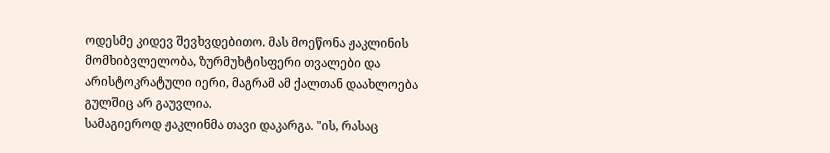ოდესმე კიდევ შევხვდებითო. მას მოეწონა ჟაკლინის მომხიბვლელობა, ზურმუხტისფერი თვალები და არისტოკრატული იერი, მაგრამ ამ ქალთან დაახლოება გულშიც არ გაუვლია.
სამაგიეროდ ჟაკლინმა თავი დაკარგა. "ის, რასაც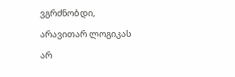ვგრძნობდი, არავითარ ლოგიკას არ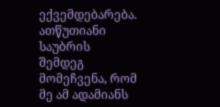ექვემდებარება. ათწუთიანი საუბრის შემდეგ მომეჩვენა, რომ მე ამ ადამიანს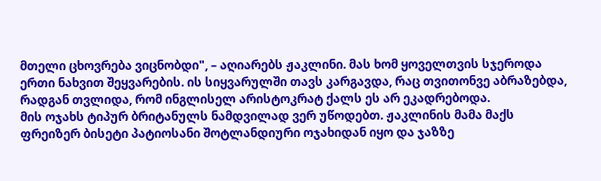მთელი ცხოვრება ვიცნობდი", – აღიარებს ჟაკლინი. მას ხომ ყოველთვის სჯეროდა ერთი ნახვით შეყვარების. ის სიყვარულში თავს კარგავდა, რაც თვითონვე აბრაზებდა, რადგან თვლიდა, რომ ინგლისელ არისტოკრატ ქალს ეს არ ეკადრებოდა.
მის ოჯახს ტიპურ ბრიტანულს ნამდვილად ვერ უწოდებთ. ჟაკლინის მამა მაქს ფრეიზერ ბისეტი პატიოსანი შოტლანდიური ოჯახიდან იყო და ჯაზზე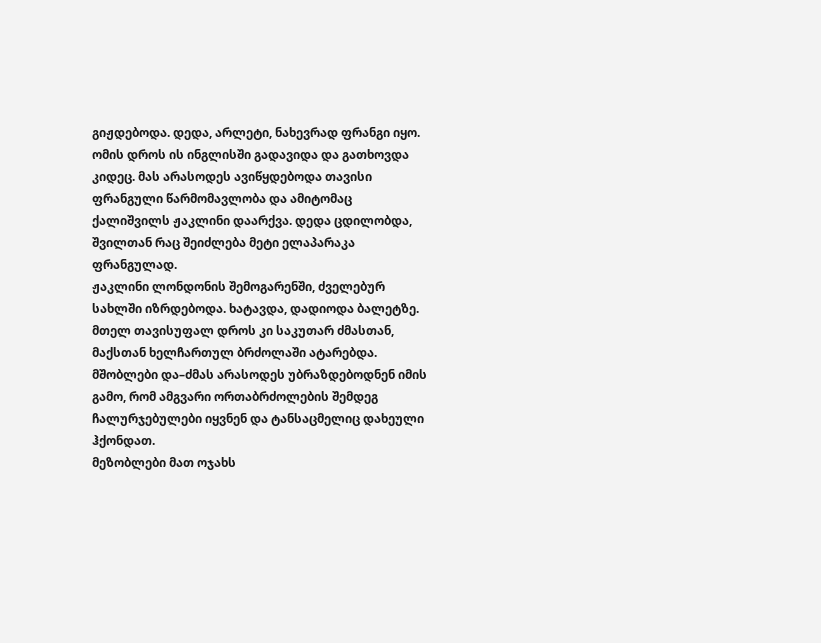გიჟდებოდა. დედა, არლეტი, ნახევრად ფრანგი იყო. ომის დროს ის ინგლისში გადავიდა და გათხოვდა კიდეც. მას არასოდეს ავიწყდებოდა თავისი ფრანგული წარმომავლობა და ამიტომაც ქალიშვილს ჟაკლინი დაარქვა. დედა ცდილობდა, შვილთან რაც შეიძლება მეტი ელაპარაკა ფრანგულად.
ჟაკლინი ლონდონის შემოგარენში, ძველებურ სახლში იზრდებოდა. ხატავდა, დადიოდა ბალეტზე. მთელ თავისუფალ დროს კი საკუთარ ძმასთან, მაქსთან ხელჩართულ ბრძოლაში ატარებდა. მშობლები და–ძმას არასოდეს უბრაზდებოდნენ იმის გამო, რომ ამგვარი ორთაბრძოლების შემდეგ ჩალურჯებულები იყვნენ და ტანსაცმელიც დახეული ჰქონდათ.
მეზობლები მათ ოჯახს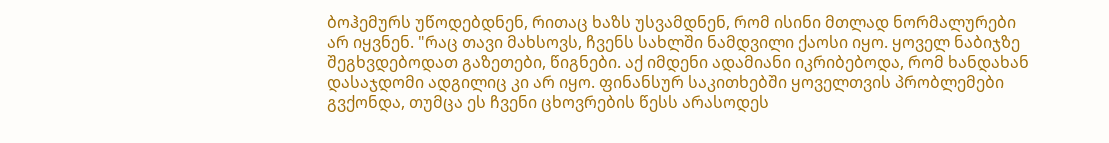ბოჰემურს უწოდებდნენ, რითაც ხაზს უსვამდნენ, რომ ისინი მთლად ნორმალურები არ იყვნენ. "რაც თავი მახსოვს, ჩვენს სახლში ნამდვილი ქაოსი იყო. ყოველ ნაბიჯზე შეგხვდებოდათ გაზეთები, წიგნები. აქ იმდენი ადამიანი იკრიბებოდა, რომ ხანდახან დასაჯდომი ადგილიც კი არ იყო. ფინანსურ საკითხებში ყოველთვის პრობლემები გვქონდა, თუმცა ეს ჩვენი ცხოვრების წესს არასოდეს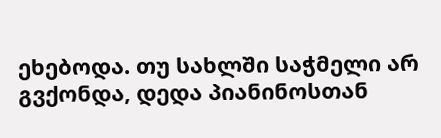ეხებოდა. თუ სახლში საჭმელი არ გვქონდა, დედა პიანინოსთან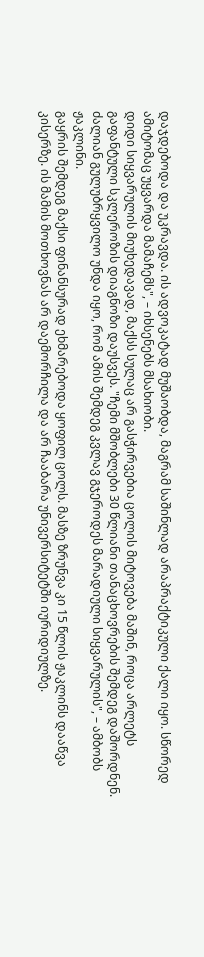დაჯდებოდა და უკრავდა. ის ადვოკატად მუშაობდა, მაგრამ საშინლად არაპრაქტიკული ქალი იყო. სწორედ ამიტომაც უყვარდა მამაჩემს", – იხსენებს მსახიობი.
დიდი სიყვარულის მიუხედავად, მაქსს სულაც არ გასჭირვებია ცოლის მიტოვება მაშინ, როცა არლეტს გაფანტული სკლეროზის დიაგნოზი დაუსვეს. "ჩემი მშობლები 30 წლიანი თანაცხოვრების შემდეგ დაშორდნენ. ძალიან გულუბრყვილო უნდა იყო, რომ ამის შემდეგ კვლავ გჯეროდეს მარადიული სიყვარულის", – ამბობს ჟაკლინი.
გაყრის შემდეგ მაქსი ფინანსურად ეხმარებოდა ყოფილ ცოლს. მასზე ზრუნვა კი 15 წლის ჟაკლინს დააწვა კისერზე. ის მამის მოთხოვნას არ დაემორჩილა და არ ჩააბარა უნივერსიტეტში იურიდიულზე.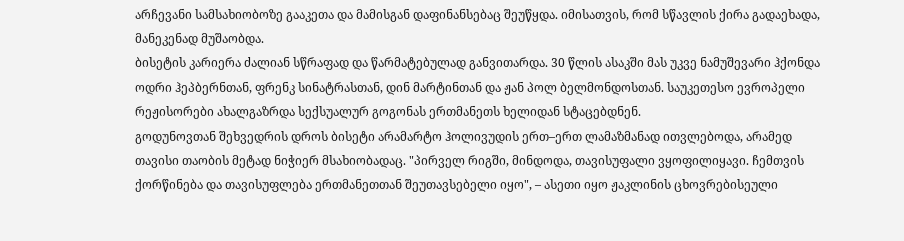არჩევანი სამსახიობოზე გააკეთა და მამისგან დაფინანსებაც შეუწყდა. იმისათვის, რომ სწავლის ქირა გადაეხადა, მანეკენად მუშაობდა.
ბისეტის კარიერა ძალიან სწრაფად და წარმატებულად განვითარდა. 30 წლის ასაკში მას უკვე ნამუშევარი ჰქონდა ოდრი ჰეპბერნთან, ფრენკ სინატრასთან, დინ მარტინთან და ჟან პოლ ბელმონდოსთან. საუკეთესო ევროპელი რეჟისორები ახალგაზრდა სექსუალურ გოგონას ერთმანეთს ხელიდან სტაცებდნენ.
გოდუნოვთან შეხვედრის დროს ბისეტი არამარტო ჰოლივუდის ერთ–ერთ ლამაზმანად ითვლებოდა, არამედ თავისი თაობის მეტად ნიჭიერ მსახიობადაც. "პირველ რიგში, მინდოდა, თავისუფალი ვყოფილიყავი. ჩემთვის ქორწინება და თავისუფლება ერთმანეთთან შეუთავსებელი იყო", – ასეთი იყო ჟაკლინის ცხოვრებისეული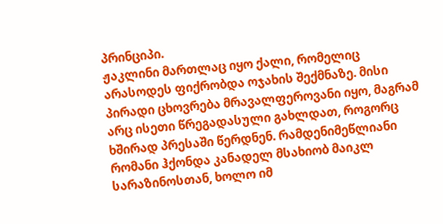პრინციპი.
ჟაკლინი მართლაც იყო ქალი, რომელიც არასოდეს ფიქრობდა ოჯახის შექმნაზე. მისი პირადი ცხოვრება მრავალფეროვანი იყო, მაგრამ არც ისეთი წრეგადასული გახლდათ, როგორც ხშირად პრესაში წერდნენ. რამდენიმეწლიანი რომანი ჰქონდა კანადელ მსახიობ მაიკლ სარაზინოსთან, ხოლო იმ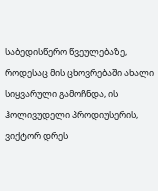საბედისწერო წვეულებაზე, როდესაც მის ცხოვრებაში ახალი სიყვარული გამოჩნდა, ის ჰოლივუდელი პროდიუსერის, ვიქტორ დრეს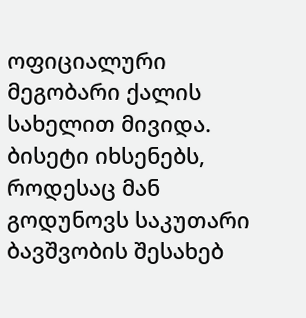ოფიციალური მეგობარი ქალის სახელით მივიდა.
ბისეტი იხსენებს, როდესაც მან გოდუნოვს საკუთარი ბავშვობის შესახებ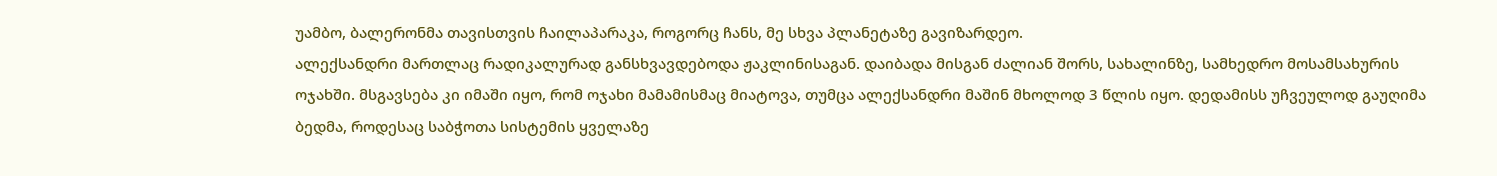უამბო, ბალერონმა თავისთვის ჩაილაპარაკა, როგორც ჩანს, მე სხვა პლანეტაზე გავიზარდეო.
ალექსანდრი მართლაც რადიკალურად განსხვავდებოდა ჟაკლინისაგან. დაიბადა მისგან ძალიან შორს, სახალინზე, სამხედრო მოსამსახურის ოჯახში. მსგავსება კი იმაში იყო, რომ ოჯახი მამამისმაც მიატოვა, თუმცა ალექსანდრი მაშინ მხოლოდ 3 წლის იყო. დედამისს უჩვეულოდ გაუღიმა ბედმა, როდესაც საბჭოთა სისტემის ყველაზე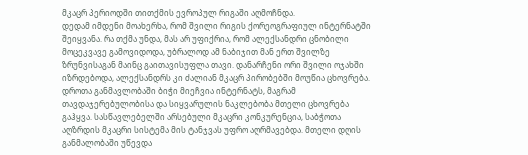მკაცრ პერიოდში თითქმის ევროპულ რიგაში აღმოჩნდა.
დედამ იმდენი მოახერხა, რომ შვილი რიგის ქორეოგრაფიულ ინტერნატში შეიყვანა. რა თქმა უნდა, მას არ უფიქრია, რომ ალექსანდრი ცნობილი მოცეკვავე გამოვიდოდა, უბრალოდ ამ ნაბიჯით მან ერთ შვილზე ზრუნვისაგან მაინც გაითავისუფლა თავი. დანარჩენი ორი შვილი ოჯახში იზრდებოდა, ალექსანდრს კი ძალიან მკაცრ პირობებში მოუწია ცხოვრება.
დროთა განმავლობაში ბიჭი მიეჩვია ინტერნატს, მაგრამ თავდაჯერებულობისა და სიყვარულის ნაკლებობა მთელი ცხოვრება გაჰყვა. სასწავლებელში არსებული მკაცრი კონკურენცია, საბჭოთა აღზრდის მკაცრი სისტემა მის ტანჯვას უფრო აღრმავებდა. მთელი დღის განმალობაში უწევდა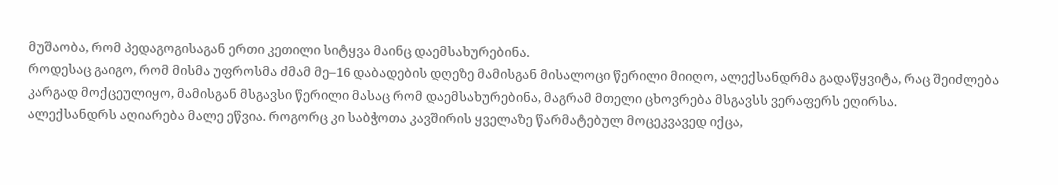მუშაობა, რომ პედაგოგისაგან ერთი კეთილი სიტყვა მაინც დაემსახურებინა.
როდესაც გაიგო, რომ მისმა უფროსმა ძმამ მე–16 დაბადების დღეზე მამისგან მისალოცი წერილი მიიღო, ალექსანდრმა გადაწყვიტა, რაც შეიძლება კარგად მოქცეულიყო, მამისგან მსგავსი წერილი მასაც რომ დაემსახურებინა, მაგრამ მთელი ცხოვრება მსგავსს ვერაფერს ეღირსა.
ალექსანდრს აღიარება მალე ეწვია. როგორც კი საბჭოთა კავშირის ყველაზე წარმატებულ მოცეკვავედ იქცა,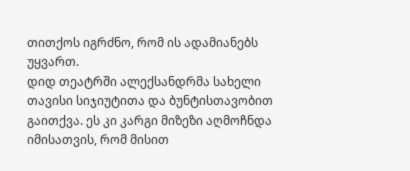თითქოს იგრძნო, რომ ის ადამიანებს უყვართ.
დიდ თეატრში ალექსანდრმა სახელი თავისი სიჯიუტითა და ბუნტისთავობით გაითქვა. ეს კი კარგი მიზეზი აღმოჩნდა იმისათვის, რომ მისით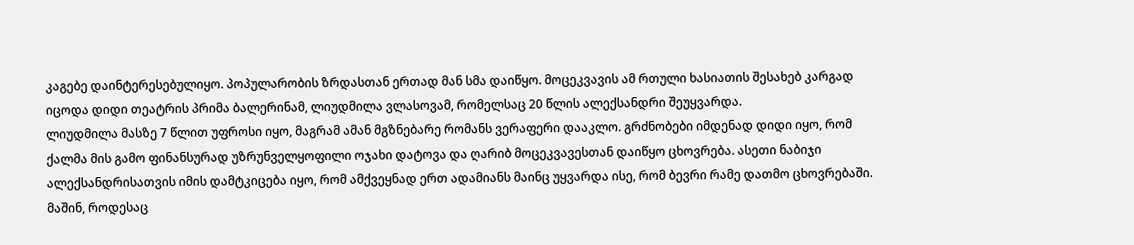კაგებე დაინტერესებულიყო. პოპულარობის ზრდასთან ერთად მან სმა დაიწყო. მოცეკვავის ამ რთული ხასიათის შესახებ კარგად იცოდა დიდი თეატრის პრიმა ბალერინამ, ლიუდმილა ვლასოვამ, რომელსაც 20 წლის ალექსანდრი შეუყვარდა.
ლიუდმილა მასზე 7 წლით უფროსი იყო, მაგრამ ამან მგზნებარე რომანს ვერაფერი დააკლო. გრძნობები იმდენად დიდი იყო, რომ ქალმა მის გამო ფინანსურად უზრუნველყოფილი ოჯახი დატოვა და ღარიბ მოცეკვავესთან დაიწყო ცხოვრება. ასეთი ნაბიჯი ალექსანდრისათვის იმის დამტკიცება იყო, რომ ამქვეყნად ერთ ადამიანს მაინც უყვარდა ისე, რომ ბევრი რამე დათმო ცხოვრებაში.
მაშინ, როდესაც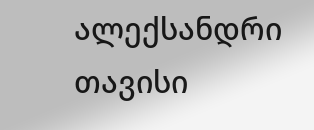ალექსანდრი თავისი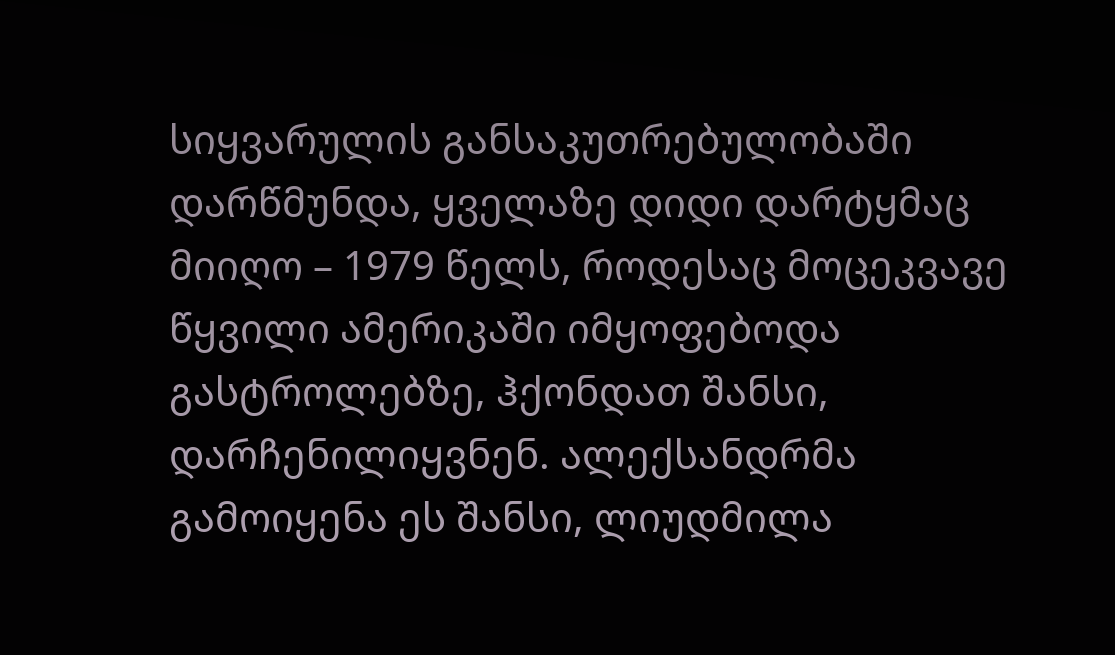სიყვარულის განსაკუთრებულობაში დარწმუნდა, ყველაზე დიდი დარტყმაც მიიღო – 1979 წელს, როდესაც მოცეკვავე წყვილი ამერიკაში იმყოფებოდა გასტროლებზე, ჰქონდათ შანსი, დარჩენილიყვნენ. ალექსანდრმა გამოიყენა ეს შანსი, ლიუდმილა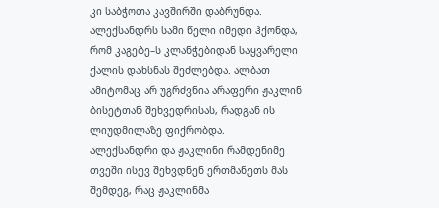კი საბჭოთა კავშირში დაბრუნდა. ალექსანდრს სამი წელი იმედი ჰქონდა, რომ კაგებე–ს კლანჭებიდან საყვარელი ქალის დახსნას შეძლებდა. ალბათ ამიტომაც არ უგრძვნია არაფერი ჟაკლინ ბისეტთან შეხვედრისას, რადგან ის ლიუდმილაზე ფიქრობდა.
ალექსანდრი და ჟაკლინი რამდენიმე თვეში ისევ შეხვდნენ ერთმანეთს მას შემდეგ, რაც ჟაკლინმა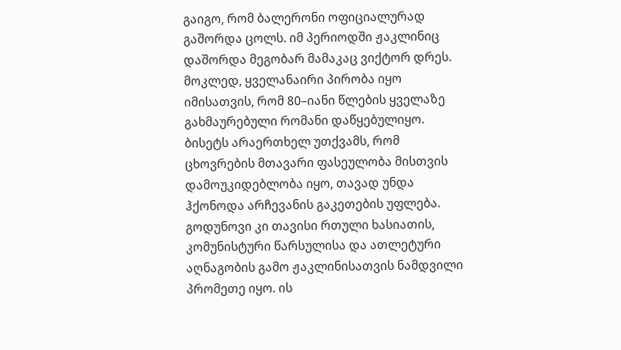გაიგო, რომ ბალერონი ოფიციალურად გაშორდა ცოლს. იმ პერიოდში ჟაკლინიც დაშორდა მეგობარ მამაკაც ვიქტორ დრეს. მოკლედ, ყველანაირი პირობა იყო იმისათვის, რომ 80–იანი წლების ყველაზე გახმაურებული რომანი დაწყებულიყო.
ბისეტს არაერთხელ უთქვამს, რომ ცხოვრების მთავარი ფასეულობა მისთვის დამოუკიდებლობა იყო, თავად უნდა ჰქონოდა არჩევანის გაკეთების უფლება. გოდუნოვი კი თავისი რთული ხასიათის, კომუნისტური წარსულისა და ათლეტური აღნაგობის გამო ჟაკლინისათვის ნამდვილი პრომეთე იყო. ის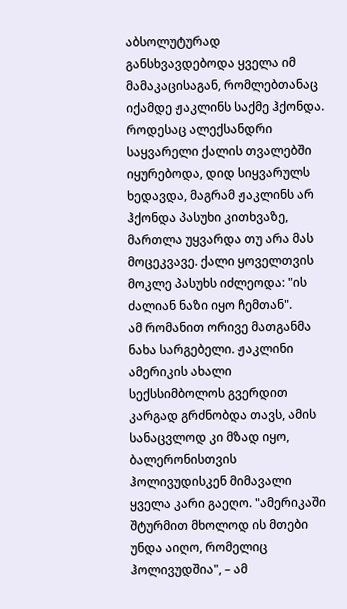აბსოლუტურად განსხვავდებოდა ყველა იმ მამაკაცისაგან, რომლებთანაც იქამდე ჟაკლინს საქმე ჰქონდა.
როდესაც ალექსანდრი საყვარელი ქალის თვალებში იყურებოდა, დიდ სიყვარულს ხედავდა, მაგრამ ჟაკლინს არ ჰქონდა პასუხი კითხვაზე, მართლა უყვარდა თუ არა მას მოცეკვავე. ქალი ყოველთვის მოკლე პასუხს იძლეოდა: "ის ძალიან ნაზი იყო ჩემთან".
ამ რომანით ორივე მათგანმა ნახა სარგებელი. ჟაკლინი ამერიკის ახალი სექსსიმბოლოს გვერდით კარგად გრძნობდა თავს, ამის სანაცვლოდ კი მზად იყო, ბალერონისთვის ჰოლივუდისკენ მიმავალი ყველა კარი გაეღო. "ამერიკაში შტურმით მხოლოდ ის მთები უნდა აიღო, რომელიც ჰოლივუდშია", – ამ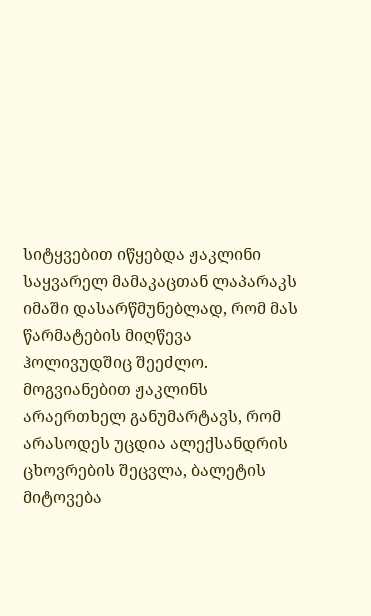სიტყვებით იწყებდა ჟაკლინი საყვარელ მამაკაცთან ლაპარაკს იმაში დასარწმუნებლად, რომ მას წარმატების მიღწევა ჰოლივუდშიც შეეძლო.
მოგვიანებით ჟაკლინს არაერთხელ განუმარტავს, რომ არასოდეს უცდია ალექსანდრის ცხოვრების შეცვლა, ბალეტის მიტოვება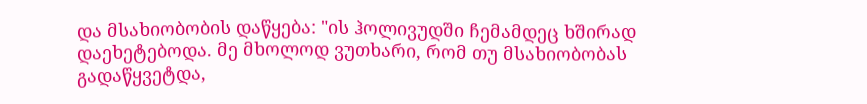და მსახიობობის დაწყება: "ის ჰოლივუდში ჩემამდეც ხშირად დაეხეტებოდა. მე მხოლოდ ვუთხარი, რომ თუ მსახიობობას გადაწყვეტდა,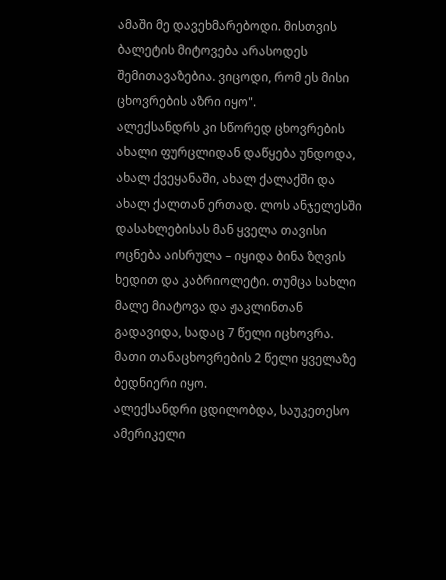ამაში მე დავეხმარებოდი. მისთვის ბალეტის მიტოვება არასოდეს შემითავაზებია. ვიცოდი, რომ ეს მისი ცხოვრების აზრი იყო".
ალექსანდრს კი სწორედ ცხოვრების ახალი ფურცლიდან დაწყება უნდოდა, ახალ ქვეყანაში, ახალ ქალაქში და ახალ ქალთან ერთად. ლოს ანჯელესში დასახლებისას მან ყველა თავისი ოცნება აისრულა – იყიდა ბინა ზღვის ხედით და კაბრიოლეტი. თუმცა სახლი მალე მიატოვა და ჟაკლინთან გადავიდა, სადაც 7 წელი იცხოვრა. მათი თანაცხოვრების 2 წელი ყველაზე ბედნიერი იყო.
ალექსანდრი ცდილობდა, საუკეთესო ამერიკელი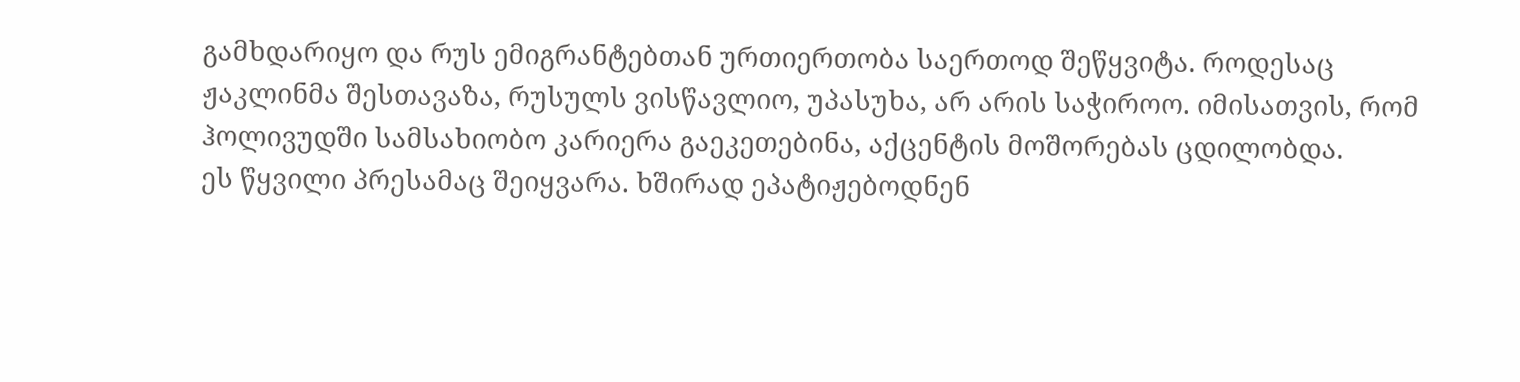გამხდარიყო და რუს ემიგრანტებთან ურთიერთობა საერთოდ შეწყვიტა. როდესაც ჟაკლინმა შესთავაზა, რუსულს ვისწავლიო, უპასუხა, არ არის საჭიროო. იმისათვის, რომ ჰოლივუდში სამსახიობო კარიერა გაეკეთებინა, აქცენტის მოშორებას ცდილობდა.
ეს წყვილი პრესამაც შეიყვარა. ხშირად ეპატიჟებოდნენ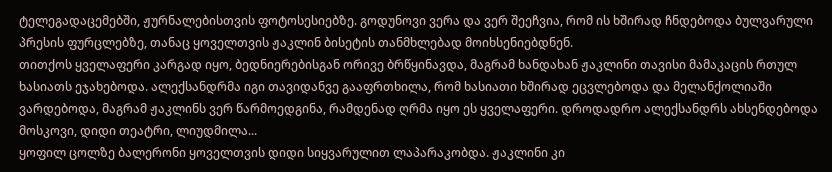ტელეგადაცემებში, ჟურნალებისთვის ფოტოსესიებზე. გოდუნოვი ვერა და ვერ შეეჩვია, რომ ის ხშირად ჩნდებოდა ბულვარული პრესის ფურცლებზე, თანაც ყოველთვის ჟაკლინ ბისეტის თანმხლებად მოიხსენიებდნენ.
თითქოს ყველაფერი კარგად იყო, ბედნიერებისგან ორივე ბრწყინავდა, მაგრამ ხანდახან ჟაკლინი თავისი მამაკაცის რთულ ხასიათს ეჯახებოდა. ალექსანდრმა იგი თავიდანვე გააფრთხილა, რომ ხასიათი ხშირად ეცვლებოდა და მელანქოლიაში ვარდებოდა, მაგრამ ჟაკლინს ვერ წარმოედგინა, რამდენად ღრმა იყო ეს ყველაფერი. დროდადრო ალექსანდრს ახსენდებოდა მოსკოვი, დიდი თეატრი, ლიუდმილა...
ყოფილ ცოლზე ბალერონი ყოველთვის დიდი სიყვარულით ლაპარაკობდა. ჟაკლინი კი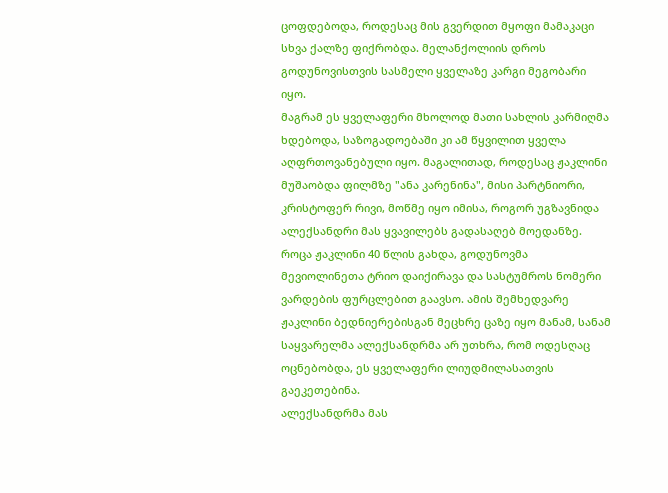ცოფდებოდა, როდესაც მის გვერდით მყოფი მამაკაცი სხვა ქალზე ფიქრობდა. მელანქოლიის დროს გოდუნოვისთვის სასმელი ყველაზე კარგი მეგობარი იყო.
მაგრამ ეს ყველაფერი მხოლოდ მათი სახლის კარმიღმა ხდებოდა, საზოგადოებაში კი ამ წყვილით ყველა აღფრთოვანებული იყო. მაგალითად, როდესაც ჟაკლინი მუშაობდა ფილმზე "ანა კარენინა", მისი პარტნიორი, კრისტოფერ რივი, მოწმე იყო იმისა, როგორ უგზავნიდა ალექსანდრი მას ყვავილებს გადასაღებ მოედანზე. როცა ჟაკლინი 40 წლის გახდა, გოდუნოვმა მევიოლინეთა ტრიო დაიქირავა და სასტუმროს ნომერი ვარდების ფურცლებით გაავსო. ამის შემხედვარე ჟაკლინი ბედნიერებისგან მეცხრე ცაზე იყო მანამ, სანამ საყვარელმა ალექსანდრმა არ უთხრა, რომ ოდესღაც ოცნებობდა, ეს ყველაფერი ლიუდმილასათვის გაეკეთებინა.
ალექსანდრმა მას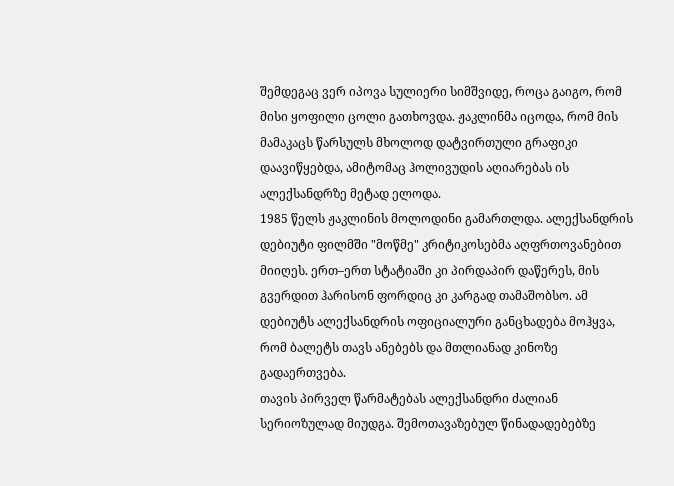შემდეგაც ვერ იპოვა სულიერი სიმშვიდე, როცა გაიგო, რომ მისი ყოფილი ცოლი გათხოვდა. ჟაკლინმა იცოდა, რომ მის მამაკაცს წარსულს მხოლოდ დატვირთული გრაფიკი დაავიწყებდა, ამიტომაც ჰოლივუდის აღიარებას ის ალექსანდრზე მეტად ელოდა.
1985 წელს ჟაკლინის მოლოდინი გამართლდა. ალექსანდრის დებიუტი ფილმში "მოწმე" კრიტიკოსებმა აღფრთოვანებით მიიღეს. ერთ–ერთ სტატიაში კი პირდაპირ დაწერეს, მის გვერდით ჰარისონ ფორდიც კი კარგად თამაშობსო. ამ დებიუტს ალექსანდრის ოფიციალური განცხადება მოჰყვა, რომ ბალეტს თავს ანებებს და მთლიანად კინოზე გადაერთვება.
თავის პირველ წარმატებას ალექსანდრი ძალიან სერიოზულად მიუდგა. შემოთავაზებულ წინადადებებზე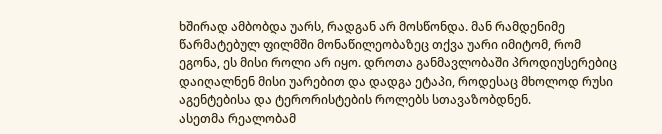ხშირად ამბობდა უარს, რადგან არ მოსწონდა. მან რამდენიმე წარმატებულ ფილმში მონაწილეობაზეც თქვა უარი იმიტომ, რომ ეგონა, ეს მისი როლი არ იყო. დროთა განმავლობაში პროდიუსერებიც დაიღალნენ მისი უარებით და დადგა ეტაპი, როდესაც მხოლოდ რუსი აგენტებისა და ტერორისტების როლებს სთავაზობდნენ.
ასეთმა რეალობამ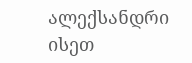ალექსანდრი ისეთ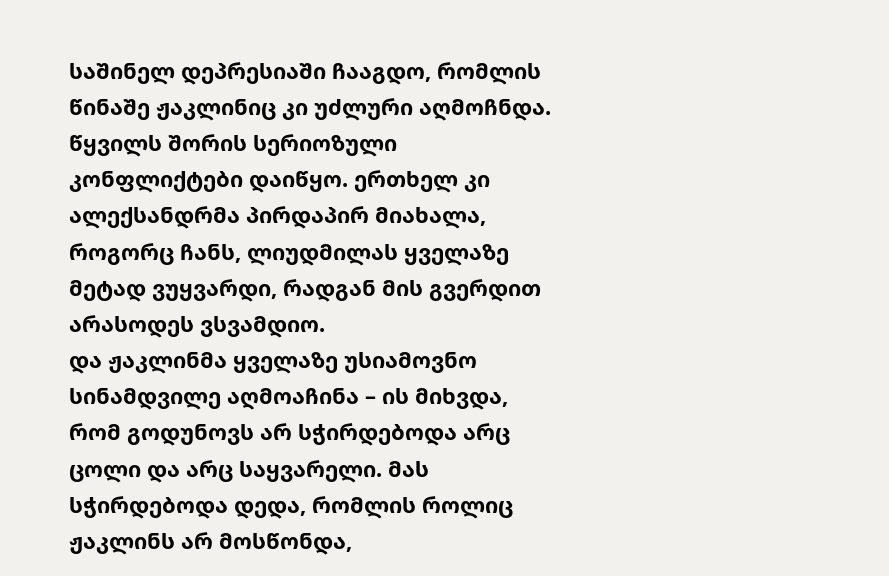საშინელ დეპრესიაში ჩააგდო, რომლის წინაშე ჟაკლინიც კი უძლური აღმოჩნდა. წყვილს შორის სერიოზული კონფლიქტები დაიწყო. ერთხელ კი ალექსანდრმა პირდაპირ მიახალა, როგორც ჩანს, ლიუდმილას ყველაზე მეტად ვუყვარდი, რადგან მის გვერდით არასოდეს ვსვამდიო.
და ჟაკლინმა ყველაზე უსიამოვნო სინამდვილე აღმოაჩინა – ის მიხვდა, რომ გოდუნოვს არ სჭირდებოდა არც ცოლი და არც საყვარელი. მას სჭირდებოდა დედა, რომლის როლიც ჟაკლინს არ მოსწონდა,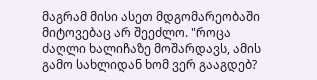მაგრამ მისი ასეთ მდგომარეობაში მიტოვებაც არ შეეძლო. "როცა ძაღლი ხალიჩაზე მოშარდავს, ამის გამო სახლიდან ხომ ვერ გააგდებ?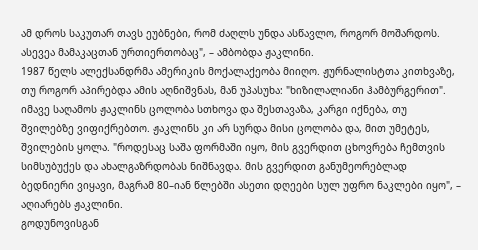ამ დროს საკუთარ თავს ეუბნები, რომ ძაღლს უნდა ასწავლო, როგორ მოშარდოს. ასევეა მამაკაცთან ურთიერთობაც", – ამბობდა ჟაკლინი.
1987 წელს ალექსანდრმა ამერიკის მოქალაქეობა მიიღო. ჟურნალისტთა კითხვაზე, თუ როგორ აპირებდა ამის აღნიშვნას, მან უპასუხა: "ხიზილალიანი ჰამბურგერით". იმავე საღამოს ჟაკლინს ცოლობა სთხოვა და შესთავაზა, კარგი იქნება, თუ შვილებზე ვიფიქრებთო. ჟაკლინს კი არ სურდა მისი ცოლობა და, მით უმეტეს, შვილების ყოლა. "როდესაც საშა ფორმაში იყო, მის გვერდით ცხოვრება ჩემთვის სიმსუბუქეს და ახალგაზრდობას ნიშნავდა. მის გვერდით განუმეორებლად ბედნიერი ვიყავი, მაგრამ 80–იან წლებში ასეთი დღეები სულ უფრო ნაკლები იყო", – აღიარებს ჟაკლინი.
გოდუნოვისგან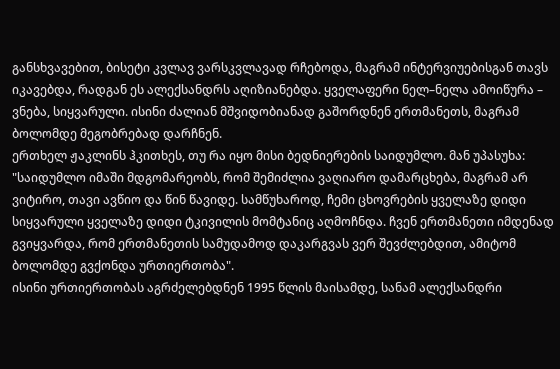განსხვავებით, ბისეტი კვლავ ვარსკვლავად რჩებოდა, მაგრამ ინტერვიუებისგან თავს იკავებდა, რადგან ეს ალექსანდრს აღიზიანებდა. ყველაფერი ნელ–ნელა ამოიწურა – ვნება, სიყვარული. ისინი ძალიან მშვიდობიანად გაშორდნენ ერთმანეთს, მაგრამ ბოლომდე მეგობრებად დარჩნენ.
ერთხელ ჟაკლინს ჰკითხეს, თუ რა იყო მისი ბედნიერების საიდუმლო. მან უპასუხა: "საიდუმლო იმაში მდგომარეობს, რომ შემიძლია ვაღიარო დამარცხება, მაგრამ არ ვიტირო, თავი ავწიო და წინ წავიდე. სამწუხაროდ, ჩემი ცხოვრების ყველაზე დიდი სიყვარული ყველაზე დიდი ტკივილის მომტანიც აღმოჩნდა. ჩვენ ერთმანეთი იმდენად გვიყვარდა, რომ ერთმანეთის სამუდამოდ დაკარგვას ვერ შევძლებდით, ამიტომ ბოლომდე გვქონდა ურთიერთობა".
ისინი ურთიერთობას აგრძელებდნენ 1995 წლის მაისამდე, სანამ ალექსანდრი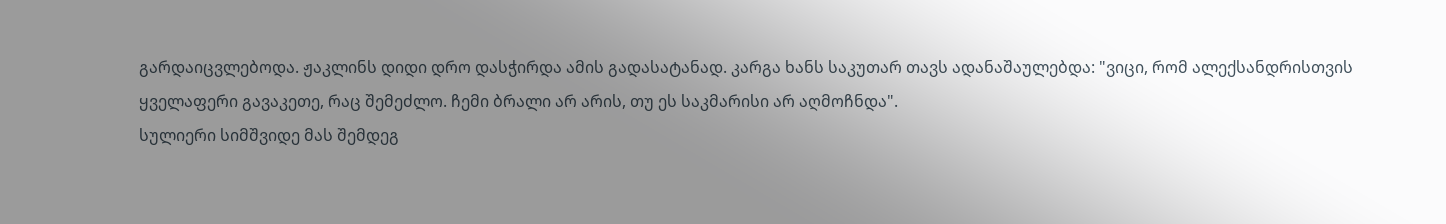გარდაიცვლებოდა. ჟაკლინს დიდი დრო დასჭირდა ამის გადასატანად. კარგა ხანს საკუთარ თავს ადანაშაულებდა: "ვიცი, რომ ალექსანდრისთვის ყველაფერი გავაკეთე, რაც შემეძლო. ჩემი ბრალი არ არის, თუ ეს საკმარისი არ აღმოჩნდა".
სულიერი სიმშვიდე მას შემდეგ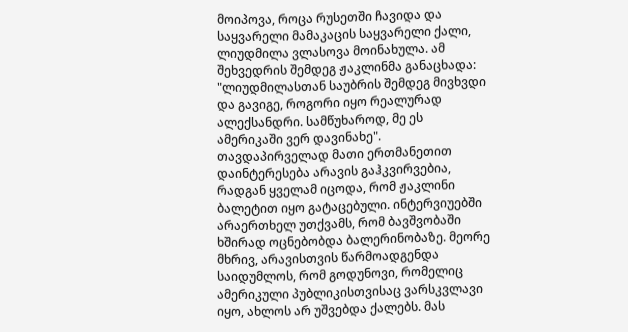მოიპოვა, როცა რუსეთში ჩავიდა და საყვარელი მამაკაცის საყვარელი ქალი, ლიუდმილა ვლასოვა მოინახულა. ამ შეხვედრის შემდეგ ჟაკლინმა განაცხადა: "ლიუდმილასთან საუბრის შემდეგ მივხვდი და გავიგე, როგორი იყო რეალურად ალექსანდრი. სამწუხაროდ, მე ეს ამერიკაში ვერ დავინახე".
თავდაპირველად მათი ერთმანეთით დაინტერესება არავის გაჰკვირვებია, რადგან ყველამ იცოდა, რომ ჟაკლინი ბალეტით იყო გატაცებული. ინტერვიუებში არაერთხელ უთქვამს, რომ ბავშვობაში ხშირად ოცნებობდა ბალერინობაზე. მეორე მხრივ, არავისთვის წარმოადგენდა საიდუმლოს, რომ გოდუნოვი, რომელიც ამერიკული პუბლიკისთვისაც ვარსკვლავი იყო, ახლოს არ უშვებდა ქალებს. მას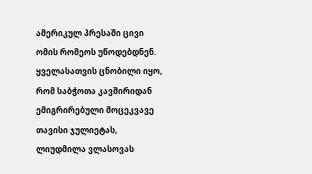ამერიკულ პრესაში ცივი ომის რომეოს უწოდებდნენ. ყველასათვის ცნობილი იყო, რომ საბჭოთა კავშირიდან ემიგრირებული მოცეკვავე თავისი ჯულიეტას, ლიუდმილა ვლასოვას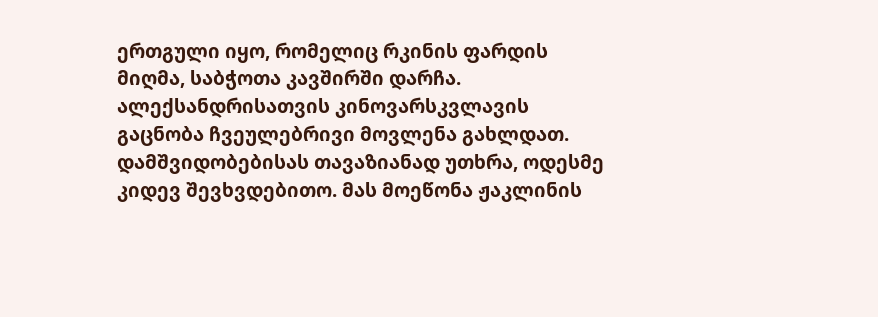ერთგული იყო, რომელიც რკინის ფარდის მიღმა, საბჭოთა კავშირში დარჩა.
ალექსანდრისათვის კინოვარსკვლავის გაცნობა ჩვეულებრივი მოვლენა გახლდათ. დამშვიდობებისას თავაზიანად უთხრა, ოდესმე კიდევ შევხვდებითო. მას მოეწონა ჟაკლინის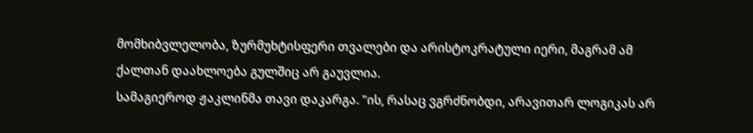მომხიბვლელობა, ზურმუხტისფერი თვალები და არისტოკრატული იერი, მაგრამ ამ ქალთან დაახლოება გულშიც არ გაუვლია.
სამაგიეროდ ჟაკლინმა თავი დაკარგა. "ის, რასაც ვგრძნობდი, არავითარ ლოგიკას არ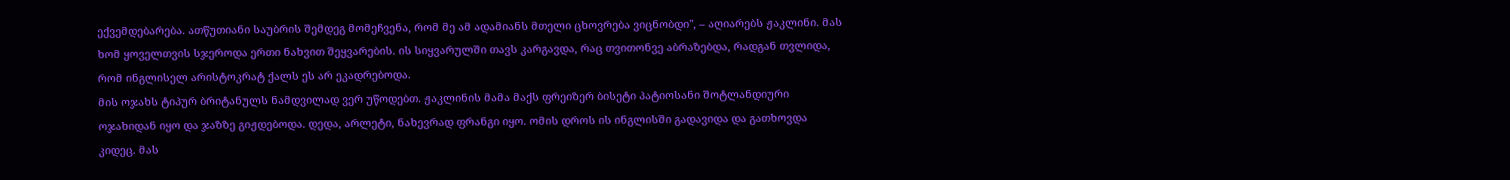ექვემდებარება. ათწუთიანი საუბრის შემდეგ მომეჩვენა, რომ მე ამ ადამიანს მთელი ცხოვრება ვიცნობდი", – აღიარებს ჟაკლინი. მას ხომ ყოველთვის სჯეროდა ერთი ნახვით შეყვარების. ის სიყვარულში თავს კარგავდა, რაც თვითონვე აბრაზებდა, რადგან თვლიდა, რომ ინგლისელ არისტოკრატ ქალს ეს არ ეკადრებოდა.
მის ოჯახს ტიპურ ბრიტანულს ნამდვილად ვერ უწოდებთ. ჟაკლინის მამა მაქს ფრეიზერ ბისეტი პატიოსანი შოტლანდიური ოჯახიდან იყო და ჯაზზე გიჟდებოდა. დედა, არლეტი, ნახევრად ფრანგი იყო. ომის დროს ის ინგლისში გადავიდა და გათხოვდა კიდეც. მას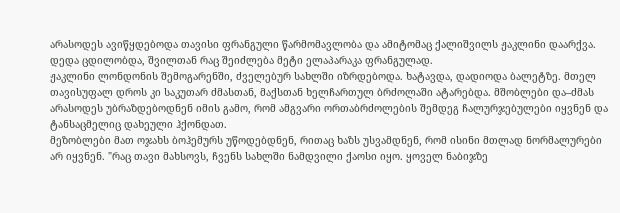არასოდეს ავიწყდებოდა თავისი ფრანგული წარმომავლობა და ამიტომაც ქალიშვილს ჟაკლინი დაარქვა. დედა ცდილობდა, შვილთან რაც შეიძლება მეტი ელაპარაკა ფრანგულად.
ჟაკლინი ლონდონის შემოგარენში, ძველებურ სახლში იზრდებოდა. ხატავდა, დადიოდა ბალეტზე. მთელ თავისუფალ დროს კი საკუთარ ძმასთან, მაქსთან ხელჩართულ ბრძოლაში ატარებდა. მშობლები და–ძმას არასოდეს უბრაზდებოდნენ იმის გამო, რომ ამგვარი ორთაბრძოლების შემდეგ ჩალურჯებულები იყვნენ და ტანსაცმელიც დახეული ჰქონდათ.
მეზობლები მათ ოჯახს ბოჰემურს უწოდებდნენ, რითაც ხაზს უსვამდნენ, რომ ისინი მთლად ნორმალურები არ იყვნენ. "რაც თავი მახსოვს, ჩვენს სახლში ნამდვილი ქაოსი იყო. ყოველ ნაბიჯზე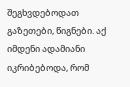შეგხვდებოდათ გაზეთები, წიგნები. აქ იმდენი ადამიანი იკრიბებოდა, რომ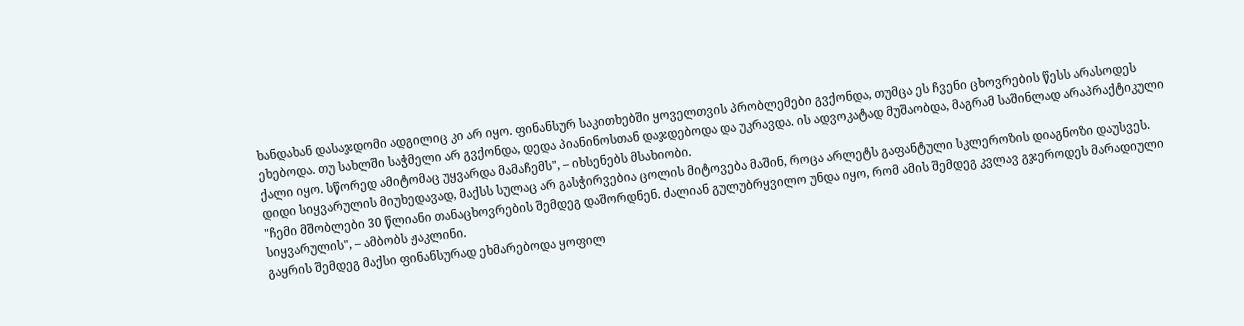ხანდახან დასაჯდომი ადგილიც კი არ იყო. ფინანსურ საკითხებში ყოველთვის პრობლემები გვქონდა, თუმცა ეს ჩვენი ცხოვრების წესს არასოდეს ეხებოდა. თუ სახლში საჭმელი არ გვქონდა, დედა პიანინოსთან დაჯდებოდა და უკრავდა. ის ადვოკატად მუშაობდა, მაგრამ საშინლად არაპრაქტიკული ქალი იყო. სწორედ ამიტომაც უყვარდა მამაჩემს", – იხსენებს მსახიობი.
დიდი სიყვარულის მიუხედავად, მაქსს სულაც არ გასჭირვებია ცოლის მიტოვება მაშინ, როცა არლეტს გაფანტული სკლეროზის დიაგნოზი დაუსვეს. "ჩემი მშობლები 30 წლიანი თანაცხოვრების შემდეგ დაშორდნენ. ძალიან გულუბრყვილო უნდა იყო, რომ ამის შემდეგ კვლავ გჯეროდეს მარადიული სიყვარულის", – ამბობს ჟაკლინი.
გაყრის შემდეგ მაქსი ფინანსურად ეხმარებოდა ყოფილ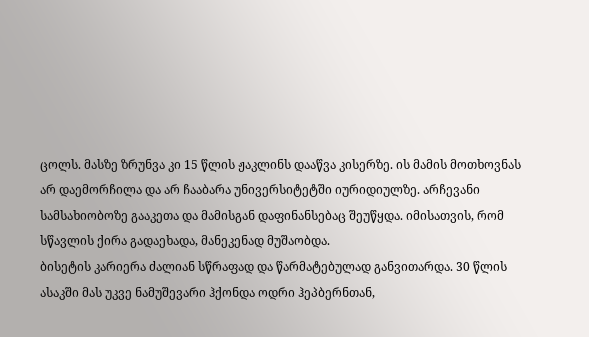ცოლს. მასზე ზრუნვა კი 15 წლის ჟაკლინს დააწვა კისერზე. ის მამის მოთხოვნას არ დაემორჩილა და არ ჩააბარა უნივერსიტეტში იურიდიულზე. არჩევანი სამსახიობოზე გააკეთა და მამისგან დაფინანსებაც შეუწყდა. იმისათვის, რომ სწავლის ქირა გადაეხადა, მანეკენად მუშაობდა.
ბისეტის კარიერა ძალიან სწრაფად და წარმატებულად განვითარდა. 30 წლის ასაკში მას უკვე ნამუშევარი ჰქონდა ოდრი ჰეპბერნთან,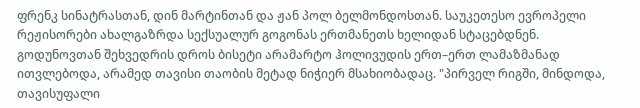ფრენკ სინატრასთან, დინ მარტინთან და ჟან პოლ ბელმონდოსთან. საუკეთესო ევროპელი რეჟისორები ახალგაზრდა სექსუალურ გოგონას ერთმანეთს ხელიდან სტაცებდნენ.
გოდუნოვთან შეხვედრის დროს ბისეტი არამარტო ჰოლივუდის ერთ–ერთ ლამაზმანად ითვლებოდა, არამედ თავისი თაობის მეტად ნიჭიერ მსახიობადაც. "პირველ რიგში, მინდოდა, თავისუფალი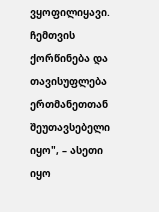ვყოფილიყავი. ჩემთვის ქორწინება და თავისუფლება ერთმანეთთან შეუთავსებელი იყო", – ასეთი იყო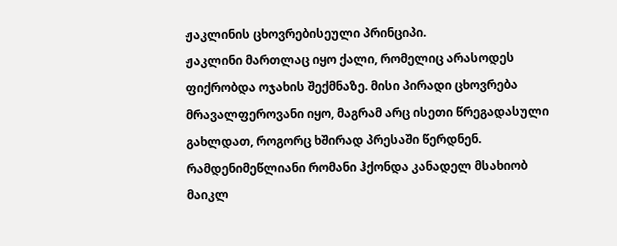ჟაკლინის ცხოვრებისეული პრინციპი.
ჟაკლინი მართლაც იყო ქალი, რომელიც არასოდეს ფიქრობდა ოჯახის შექმნაზე. მისი პირადი ცხოვრება მრავალფეროვანი იყო, მაგრამ არც ისეთი წრეგადასული გახლდათ, როგორც ხშირად პრესაში წერდნენ. რამდენიმეწლიანი რომანი ჰქონდა კანადელ მსახიობ მაიკლ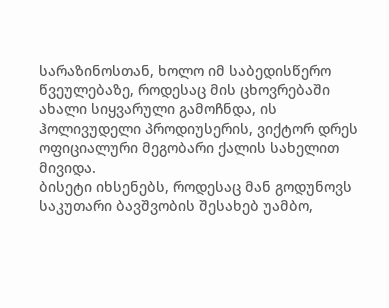სარაზინოსთან, ხოლო იმ საბედისწერო წვეულებაზე, როდესაც მის ცხოვრებაში ახალი სიყვარული გამოჩნდა, ის ჰოლივუდელი პროდიუსერის, ვიქტორ დრეს ოფიციალური მეგობარი ქალის სახელით მივიდა.
ბისეტი იხსენებს, როდესაც მან გოდუნოვს საკუთარი ბავშვობის შესახებ უამბო,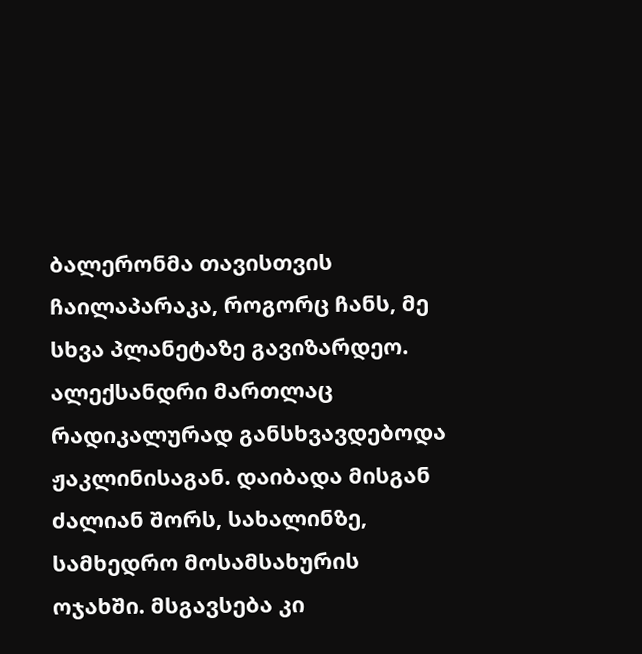ბალერონმა თავისთვის ჩაილაპარაკა, როგორც ჩანს, მე სხვა პლანეტაზე გავიზარდეო.
ალექსანდრი მართლაც რადიკალურად განსხვავდებოდა ჟაკლინისაგან. დაიბადა მისგან ძალიან შორს, სახალინზე, სამხედრო მოსამსახურის ოჯახში. მსგავსება კი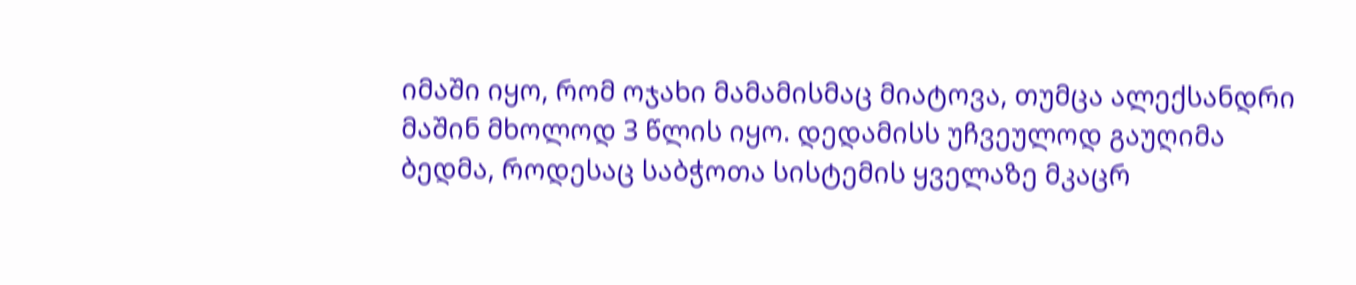იმაში იყო, რომ ოჯახი მამამისმაც მიატოვა, თუმცა ალექსანდრი მაშინ მხოლოდ 3 წლის იყო. დედამისს უჩვეულოდ გაუღიმა ბედმა, როდესაც საბჭოთა სისტემის ყველაზე მკაცრ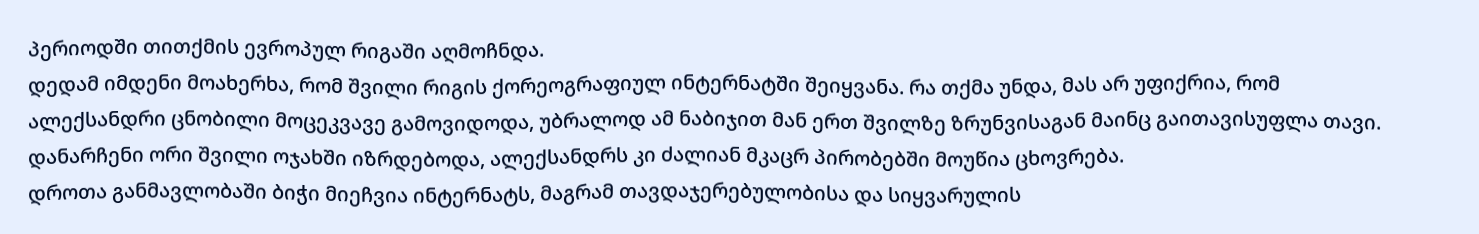პერიოდში თითქმის ევროპულ რიგაში აღმოჩნდა.
დედამ იმდენი მოახერხა, რომ შვილი რიგის ქორეოგრაფიულ ინტერნატში შეიყვანა. რა თქმა უნდა, მას არ უფიქრია, რომ ალექსანდრი ცნობილი მოცეკვავე გამოვიდოდა, უბრალოდ ამ ნაბიჯით მან ერთ შვილზე ზრუნვისაგან მაინც გაითავისუფლა თავი. დანარჩენი ორი შვილი ოჯახში იზრდებოდა, ალექსანდრს კი ძალიან მკაცრ პირობებში მოუწია ცხოვრება.
დროთა განმავლობაში ბიჭი მიეჩვია ინტერნატს, მაგრამ თავდაჯერებულობისა და სიყვარულის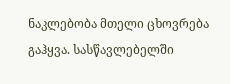ნაკლებობა მთელი ცხოვრება გაჰყვა. სასწავლებელში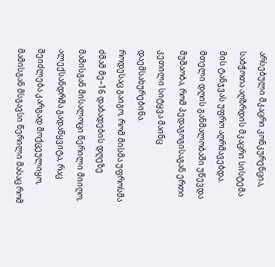არსებული მკაცრი კონკურენცია, საბჭოთა აღზრდის მკაცრი სისტემა მის ტანჯვას უფრო აღრმავებდა. მთელი დღის განმალობაში უწევდა მუშაობა, რომ პედაგოგისაგან ერთი კეთილი სიტყვა მაინც დაემსახურებინა.
როდესაც გაიგო, რომ მისმა უფროსმა ძმამ მე–16 დაბადების დღეზე მამისგან მისალოცი წერილი მიიღო, ალექსანდრმა გადაწყვიტა, რაც შეიძლება კარგად მოქცეულიყო, მამისგან მსგავსი წერილი მასაც რომ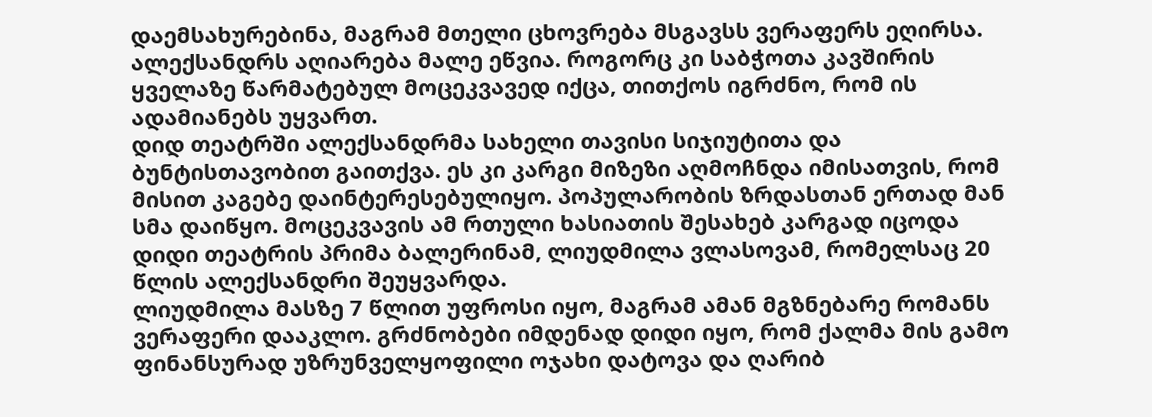დაემსახურებინა, მაგრამ მთელი ცხოვრება მსგავსს ვერაფერს ეღირსა.
ალექსანდრს აღიარება მალე ეწვია. როგორც კი საბჭოთა კავშირის ყველაზე წარმატებულ მოცეკვავედ იქცა, თითქოს იგრძნო, რომ ის ადამიანებს უყვართ.
დიდ თეატრში ალექსანდრმა სახელი თავისი სიჯიუტითა და ბუნტისთავობით გაითქვა. ეს კი კარგი მიზეზი აღმოჩნდა იმისათვის, რომ მისით კაგებე დაინტერესებულიყო. პოპულარობის ზრდასთან ერთად მან სმა დაიწყო. მოცეკვავის ამ რთული ხასიათის შესახებ კარგად იცოდა დიდი თეატრის პრიმა ბალერინამ, ლიუდმილა ვლასოვამ, რომელსაც 20 წლის ალექსანდრი შეუყვარდა.
ლიუდმილა მასზე 7 წლით უფროსი იყო, მაგრამ ამან მგზნებარე რომანს ვერაფერი დააკლო. გრძნობები იმდენად დიდი იყო, რომ ქალმა მის გამო ფინანსურად უზრუნველყოფილი ოჯახი დატოვა და ღარიბ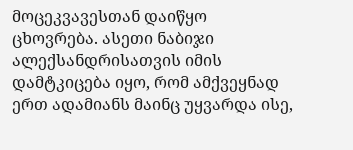მოცეკვავესთან დაიწყო ცხოვრება. ასეთი ნაბიჯი ალექსანდრისათვის იმის დამტკიცება იყო, რომ ამქვეყნად ერთ ადამიანს მაინც უყვარდა ისე,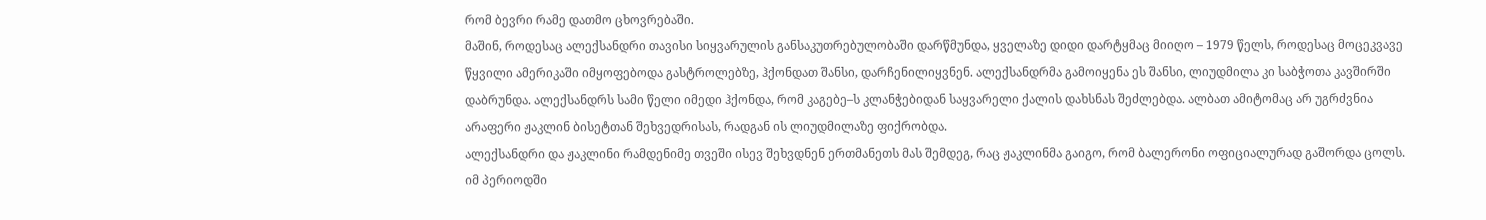რომ ბევრი რამე დათმო ცხოვრებაში.
მაშინ, როდესაც ალექსანდრი თავისი სიყვარულის განსაკუთრებულობაში დარწმუნდა, ყველაზე დიდი დარტყმაც მიიღო – 1979 წელს, როდესაც მოცეკვავე წყვილი ამერიკაში იმყოფებოდა გასტროლებზე, ჰქონდათ შანსი, დარჩენილიყვნენ. ალექსანდრმა გამოიყენა ეს შანსი, ლიუდმილა კი საბჭოთა კავშირში დაბრუნდა. ალექსანდრს სამი წელი იმედი ჰქონდა, რომ კაგებე–ს კლანჭებიდან საყვარელი ქალის დახსნას შეძლებდა. ალბათ ამიტომაც არ უგრძვნია არაფერი ჟაკლინ ბისეტთან შეხვედრისას, რადგან ის ლიუდმილაზე ფიქრობდა.
ალექსანდრი და ჟაკლინი რამდენიმე თვეში ისევ შეხვდნენ ერთმანეთს მას შემდეგ, რაც ჟაკლინმა გაიგო, რომ ბალერონი ოფიციალურად გაშორდა ცოლს. იმ პერიოდში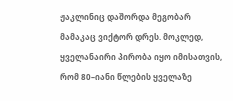ჟაკლინიც დაშორდა მეგობარ მამაკაც ვიქტორ დრეს. მოკლედ, ყველანაირი პირობა იყო იმისათვის, რომ 80–იანი წლების ყველაზე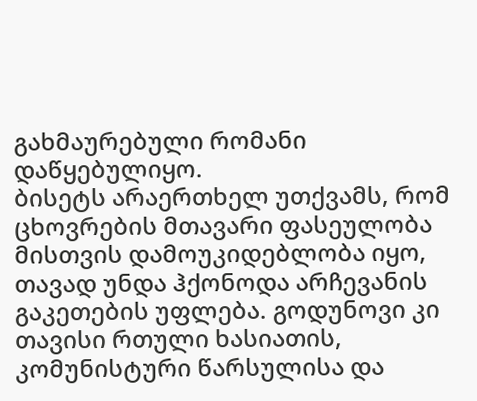გახმაურებული რომანი დაწყებულიყო.
ბისეტს არაერთხელ უთქვამს, რომ ცხოვრების მთავარი ფასეულობა მისთვის დამოუკიდებლობა იყო, თავად უნდა ჰქონოდა არჩევანის გაკეთების უფლება. გოდუნოვი კი თავისი რთული ხასიათის, კომუნისტური წარსულისა და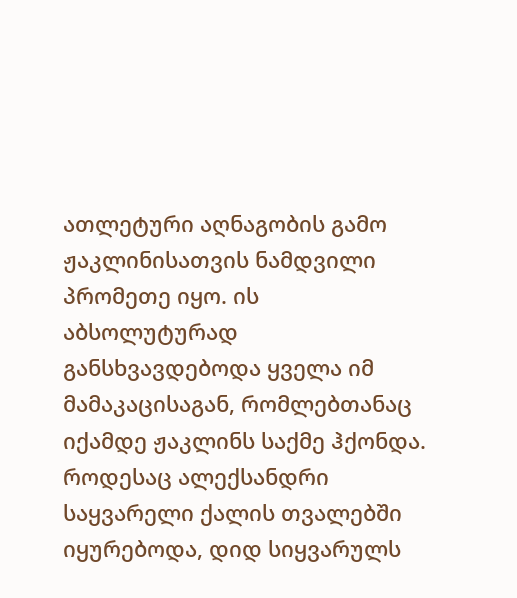ათლეტური აღნაგობის გამო ჟაკლინისათვის ნამდვილი პრომეთე იყო. ის აბსოლუტურად განსხვავდებოდა ყველა იმ მამაკაცისაგან, რომლებთანაც იქამდე ჟაკლინს საქმე ჰქონდა.
როდესაც ალექსანდრი საყვარელი ქალის თვალებში იყურებოდა, დიდ სიყვარულს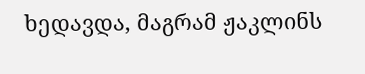ხედავდა, მაგრამ ჟაკლინს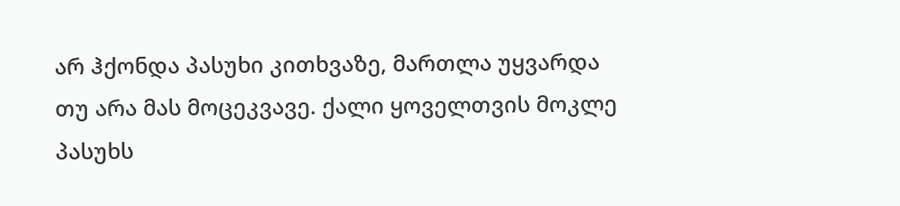არ ჰქონდა პასუხი კითხვაზე, მართლა უყვარდა თუ არა მას მოცეკვავე. ქალი ყოველთვის მოკლე პასუხს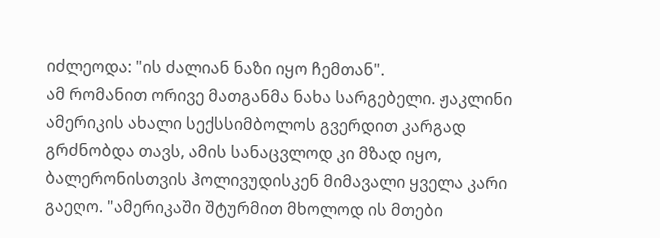იძლეოდა: "ის ძალიან ნაზი იყო ჩემთან".
ამ რომანით ორივე მათგანმა ნახა სარგებელი. ჟაკლინი ამერიკის ახალი სექსსიმბოლოს გვერდით კარგად გრძნობდა თავს, ამის სანაცვლოდ კი მზად იყო, ბალერონისთვის ჰოლივუდისკენ მიმავალი ყველა კარი გაეღო. "ამერიკაში შტურმით მხოლოდ ის მთები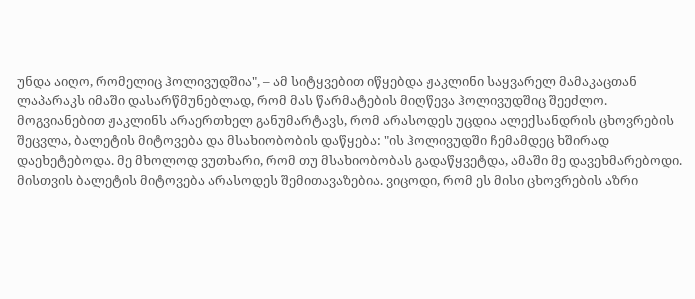უნდა აიღო, რომელიც ჰოლივუდშია", – ამ სიტყვებით იწყებდა ჟაკლინი საყვარელ მამაკაცთან ლაპარაკს იმაში დასარწმუნებლად, რომ მას წარმატების მიღწევა ჰოლივუდშიც შეეძლო.
მოგვიანებით ჟაკლინს არაერთხელ განუმარტავს, რომ არასოდეს უცდია ალექსანდრის ცხოვრების შეცვლა, ბალეტის მიტოვება და მსახიობობის დაწყება: "ის ჰოლივუდში ჩემამდეც ხშირად დაეხეტებოდა. მე მხოლოდ ვუთხარი, რომ თუ მსახიობობას გადაწყვეტდა, ამაში მე დავეხმარებოდი. მისთვის ბალეტის მიტოვება არასოდეს შემითავაზებია. ვიცოდი, რომ ეს მისი ცხოვრების აზრი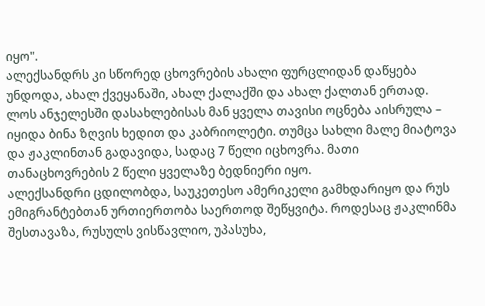იყო".
ალექსანდრს კი სწორედ ცხოვრების ახალი ფურცლიდან დაწყება უნდოდა, ახალ ქვეყანაში, ახალ ქალაქში და ახალ ქალთან ერთად. ლოს ანჯელესში დასახლებისას მან ყველა თავისი ოცნება აისრულა – იყიდა ბინა ზღვის ხედით და კაბრიოლეტი. თუმცა სახლი მალე მიატოვა და ჟაკლინთან გადავიდა, სადაც 7 წელი იცხოვრა. მათი თანაცხოვრების 2 წელი ყველაზე ბედნიერი იყო.
ალექსანდრი ცდილობდა, საუკეთესო ამერიკელი გამხდარიყო და რუს ემიგრანტებთან ურთიერთობა საერთოდ შეწყვიტა. როდესაც ჟაკლინმა შესთავაზა, რუსულს ვისწავლიო, უპასუხა,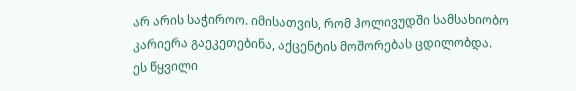არ არის საჭიროო. იმისათვის, რომ ჰოლივუდში სამსახიობო კარიერა გაეკეთებინა, აქცენტის მოშორებას ცდილობდა.
ეს წყვილი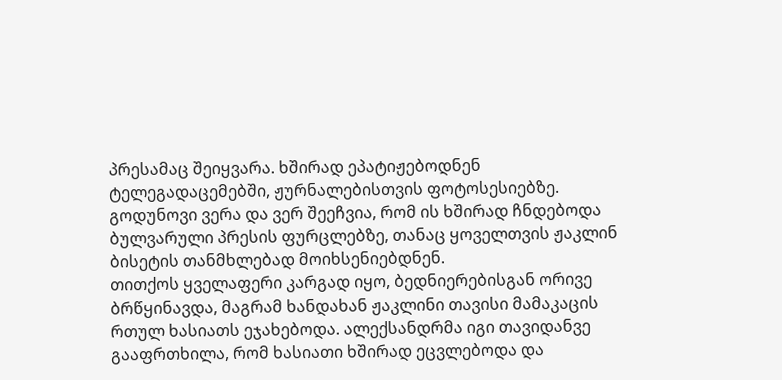პრესამაც შეიყვარა. ხშირად ეპატიჟებოდნენ ტელეგადაცემებში, ჟურნალებისთვის ფოტოსესიებზე. გოდუნოვი ვერა და ვერ შეეჩვია, რომ ის ხშირად ჩნდებოდა ბულვარული პრესის ფურცლებზე, თანაც ყოველთვის ჟაკლინ ბისეტის თანმხლებად მოიხსენიებდნენ.
თითქოს ყველაფერი კარგად იყო, ბედნიერებისგან ორივე ბრწყინავდა, მაგრამ ხანდახან ჟაკლინი თავისი მამაკაცის რთულ ხასიათს ეჯახებოდა. ალექსანდრმა იგი თავიდანვე გააფრთხილა, რომ ხასიათი ხშირად ეცვლებოდა და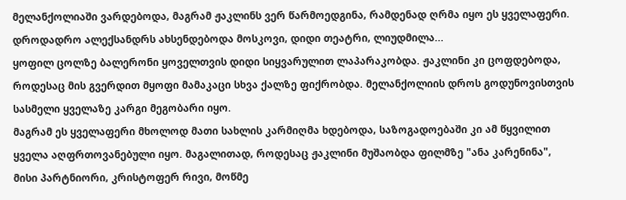მელანქოლიაში ვარდებოდა, მაგრამ ჟაკლინს ვერ წარმოედგინა, რამდენად ღრმა იყო ეს ყველაფერი. დროდადრო ალექსანდრს ახსენდებოდა მოსკოვი, დიდი თეატრი, ლიუდმილა...
ყოფილ ცოლზე ბალერონი ყოველთვის დიდი სიყვარულით ლაპარაკობდა. ჟაკლინი კი ცოფდებოდა, როდესაც მის გვერდით მყოფი მამაკაცი სხვა ქალზე ფიქრობდა. მელანქოლიის დროს გოდუნოვისთვის სასმელი ყველაზე კარგი მეგობარი იყო.
მაგრამ ეს ყველაფერი მხოლოდ მათი სახლის კარმიღმა ხდებოდა, საზოგადოებაში კი ამ წყვილით ყველა აღფრთოვანებული იყო. მაგალითად, როდესაც ჟაკლინი მუშაობდა ფილმზე "ანა კარენინა", მისი პარტნიორი, კრისტოფერ რივი, მოწმე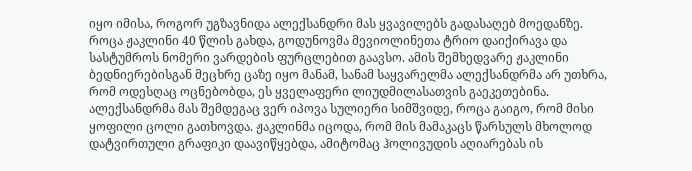იყო იმისა, როგორ უგზავნიდა ალექსანდრი მას ყვავილებს გადასაღებ მოედანზე. როცა ჟაკლინი 40 წლის გახდა, გოდუნოვმა მევიოლინეთა ტრიო დაიქირავა და სასტუმროს ნომერი ვარდების ფურცლებით გაავსო. ამის შემხედვარე ჟაკლინი ბედნიერებისგან მეცხრე ცაზე იყო მანამ, სანამ საყვარელმა ალექსანდრმა არ უთხრა, რომ ოდესღაც ოცნებობდა, ეს ყველაფერი ლიუდმილასათვის გაეკეთებინა.
ალექსანდრმა მას შემდეგაც ვერ იპოვა სულიერი სიმშვიდე, როცა გაიგო, რომ მისი ყოფილი ცოლი გათხოვდა. ჟაკლინმა იცოდა, რომ მის მამაკაცს წარსულს მხოლოდ დატვირთული გრაფიკი დაავიწყებდა, ამიტომაც ჰოლივუდის აღიარებას ის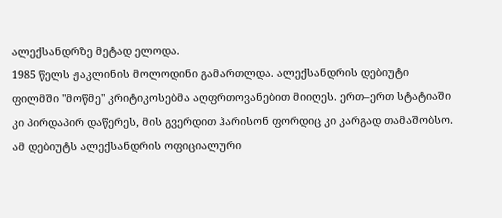ალექსანდრზე მეტად ელოდა.
1985 წელს ჟაკლინის მოლოდინი გამართლდა. ალექსანდრის დებიუტი ფილმში "მოწმე" კრიტიკოსებმა აღფრთოვანებით მიიღეს. ერთ–ერთ სტატიაში კი პირდაპირ დაწერეს, მის გვერდით ჰარისონ ფორდიც კი კარგად თამაშობსო. ამ დებიუტს ალექსანდრის ოფიციალური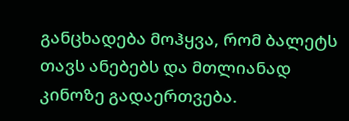განცხადება მოჰყვა, რომ ბალეტს თავს ანებებს და მთლიანად კინოზე გადაერთვება.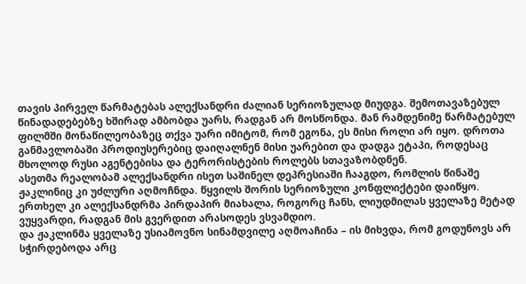თავის პირველ წარმატებას ალექსანდრი ძალიან სერიოზულად მიუდგა. შემოთავაზებულ წინადადებებზე ხშირად ამბობდა უარს, რადგან არ მოსწონდა. მან რამდენიმე წარმატებულ ფილმში მონაწილეობაზეც თქვა უარი იმიტომ, რომ ეგონა, ეს მისი როლი არ იყო. დროთა განმავლობაში პროდიუსერებიც დაიღალნენ მისი უარებით და დადგა ეტაპი, როდესაც მხოლოდ რუსი აგენტებისა და ტერორისტების როლებს სთავაზობდნენ.
ასეთმა რეალობამ ალექსანდრი ისეთ საშინელ დეპრესიაში ჩააგდო, რომლის წინაშე ჟაკლინიც კი უძლური აღმოჩნდა. წყვილს შორის სერიოზული კონფლიქტები დაიწყო. ერთხელ კი ალექსანდრმა პირდაპირ მიახალა, როგორც ჩანს, ლიუდმილას ყველაზე მეტად ვუყვარდი, რადგან მის გვერდით არასოდეს ვსვამდიო.
და ჟაკლინმა ყველაზე უსიამოვნო სინამდვილე აღმოაჩინა – ის მიხვდა, რომ გოდუნოვს არ სჭირდებოდა არც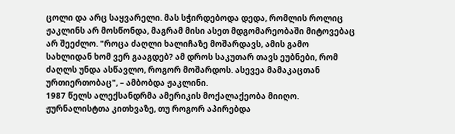ცოლი და არც საყვარელი. მას სჭირდებოდა დედა, რომლის როლიც ჟაკლინს არ მოსწონდა, მაგრამ მისი ასეთ მდგომარეობაში მიტოვებაც არ შეეძლო. "როცა ძაღლი ხალიჩაზე მოშარდავს, ამის გამო სახლიდან ხომ ვერ გააგდებ? ამ დროს საკუთარ თავს ეუბნები, რომ ძაღლს უნდა ასწავლო, როგორ მოშარდოს. ასევეა მამაკაცთან ურთიერთობაც", – ამბობდა ჟაკლინი.
1987 წელს ალექსანდრმა ამერიკის მოქალაქეობა მიიღო. ჟურნალისტთა კითხვაზე, თუ როგორ აპირებდა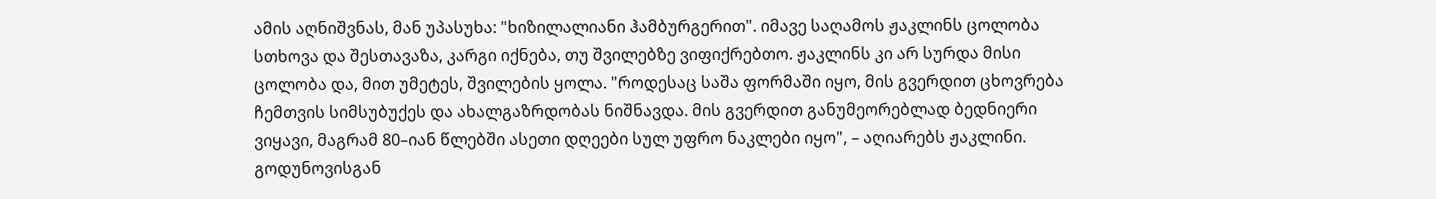ამის აღნიშვნას, მან უპასუხა: "ხიზილალიანი ჰამბურგერით". იმავე საღამოს ჟაკლინს ცოლობა სთხოვა და შესთავაზა, კარგი იქნება, თუ შვილებზე ვიფიქრებთო. ჟაკლინს კი არ სურდა მისი ცოლობა და, მით უმეტეს, შვილების ყოლა. "როდესაც საშა ფორმაში იყო, მის გვერდით ცხოვრება ჩემთვის სიმსუბუქეს და ახალგაზრდობას ნიშნავდა. მის გვერდით განუმეორებლად ბედნიერი ვიყავი, მაგრამ 80–იან წლებში ასეთი დღეები სულ უფრო ნაკლები იყო", – აღიარებს ჟაკლინი.
გოდუნოვისგან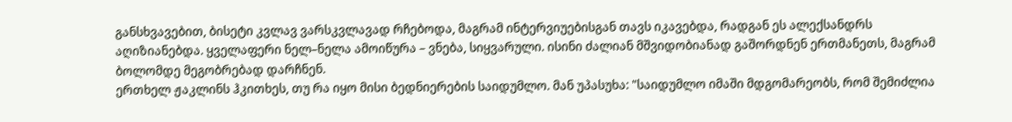განსხვავებით, ბისეტი კვლავ ვარსკვლავად რჩებოდა, მაგრამ ინტერვიუებისგან თავს იკავებდა, რადგან ეს ალექსანდრს აღიზიანებდა. ყველაფერი ნელ–ნელა ამოიწურა – ვნება, სიყვარული. ისინი ძალიან მშვიდობიანად გაშორდნენ ერთმანეთს, მაგრამ ბოლომდე მეგობრებად დარჩნენ.
ერთხელ ჟაკლინს ჰკითხეს, თუ რა იყო მისი ბედნიერების საიდუმლო. მან უპასუხა: "საიდუმლო იმაში მდგომარეობს, რომ შემიძლია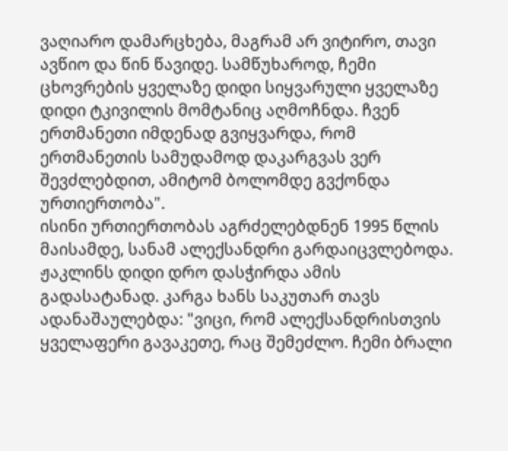ვაღიარო დამარცხება, მაგრამ არ ვიტირო, თავი ავწიო და წინ წავიდე. სამწუხაროდ, ჩემი ცხოვრების ყველაზე დიდი სიყვარული ყველაზე დიდი ტკივილის მომტანიც აღმოჩნდა. ჩვენ ერთმანეთი იმდენად გვიყვარდა, რომ ერთმანეთის სამუდამოდ დაკარგვას ვერ შევძლებდით, ამიტომ ბოლომდე გვქონდა ურთიერთობა".
ისინი ურთიერთობას აგრძელებდნენ 1995 წლის მაისამდე, სანამ ალექსანდრი გარდაიცვლებოდა. ჟაკლინს დიდი დრო დასჭირდა ამის გადასატანად. კარგა ხანს საკუთარ თავს ადანაშაულებდა: "ვიცი, რომ ალექსანდრისთვის ყველაფერი გავაკეთე, რაც შემეძლო. ჩემი ბრალი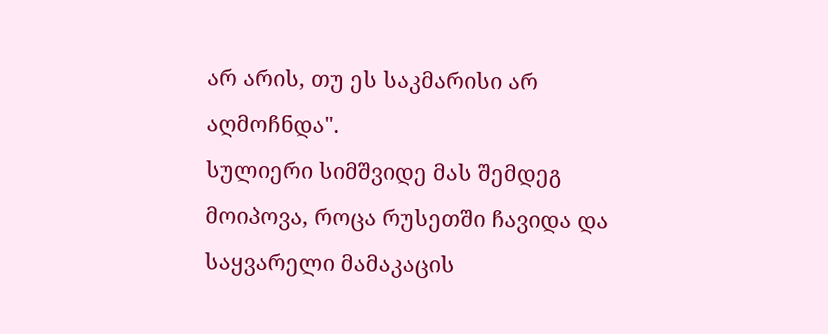არ არის, თუ ეს საკმარისი არ აღმოჩნდა".
სულიერი სიმშვიდე მას შემდეგ მოიპოვა, როცა რუსეთში ჩავიდა და საყვარელი მამაკაცის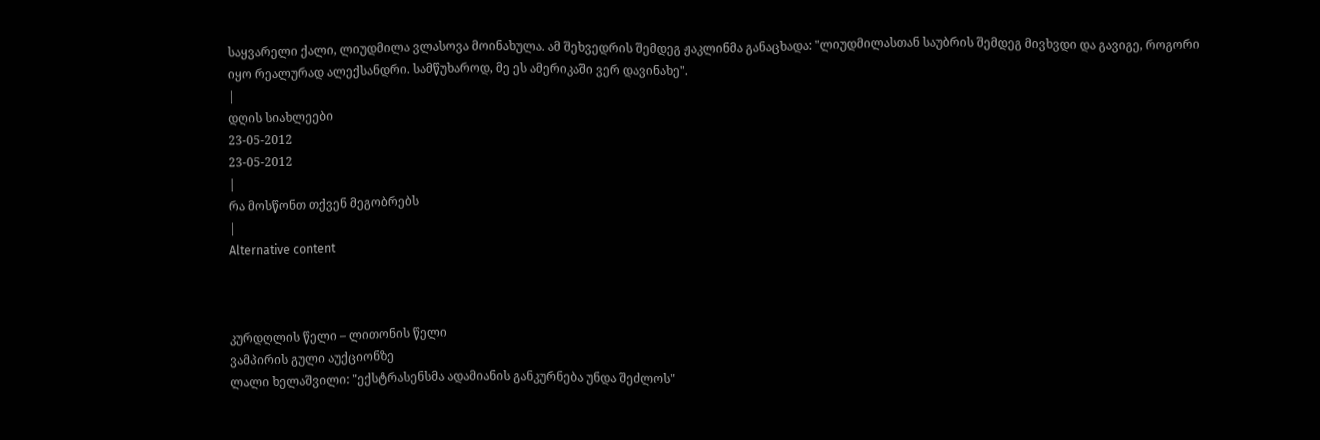საყვარელი ქალი, ლიუდმილა ვლასოვა მოინახულა. ამ შეხვედრის შემდეგ ჟაკლინმა განაცხადა: "ლიუდმილასთან საუბრის შემდეგ მივხვდი და გავიგე, როგორი იყო რეალურად ალექსანდრი. სამწუხაროდ, მე ეს ამერიკაში ვერ დავინახე".
|
დღის სიახლეები
23-05-2012
23-05-2012
|
რა მოსწონთ თქვენ მეგობრებს
|
Alternative content



კურდღლის წელი – ლითონის წელი
ვამპირის გული აუქციონზე
ლალი ხელაშვილი: "ექსტრასენსმა ადამიანის განკურნება უნდა შეძლოს"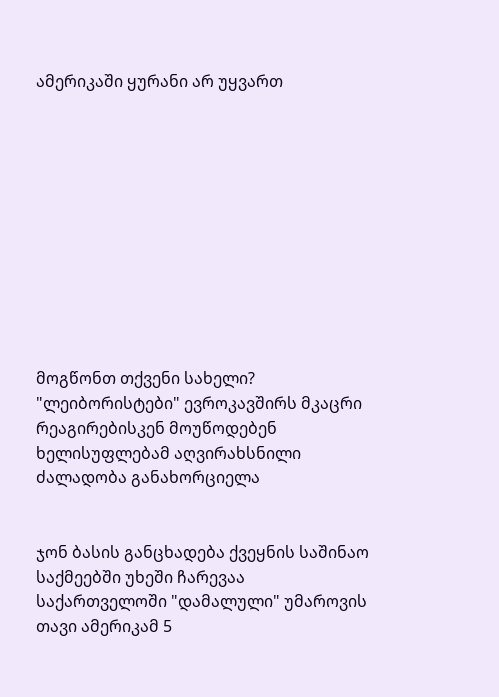ამერიკაში ყურანი არ უყვართ











მოგწონთ თქვენი სახელი?
"ლეიბორისტები" ევროკავშირს მკაცრი რეაგირებისკენ მოუწოდებენ
ხელისუფლებამ აღვირახსნილი ძალადობა განახორციელა


ჯონ ბასის განცხადება ქვეყნის საშინაო საქმეებში უხეში ჩარევაა
საქართველოში "დამალული" უმაროვის თავი ამერიკამ 5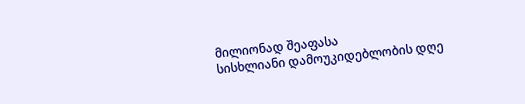მილიონად შეაფასა
სისხლიანი დამოუკიდებლობის დღე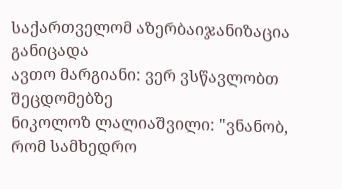საქართველომ აზერბაიჯანიზაცია განიცადა
ავთო მარგიანი: ვერ ვსწავლობთ შეცდომებზე
ნიკოლოზ ლალიაშვილი: "ვნანობ, რომ სამხედრო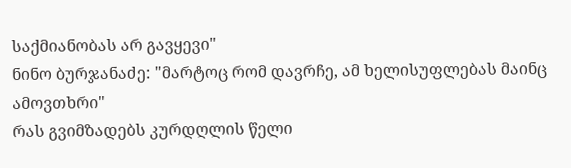საქმიანობას არ გავყევი"
ნინო ბურჯანაძე: "მარტოც რომ დავრჩე, ამ ხელისუფლებას მაინც ამოვთხრი"
რას გვიმზადებს კურდღლის წელი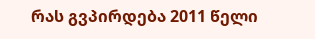რას გვპირდება 2011 წელი